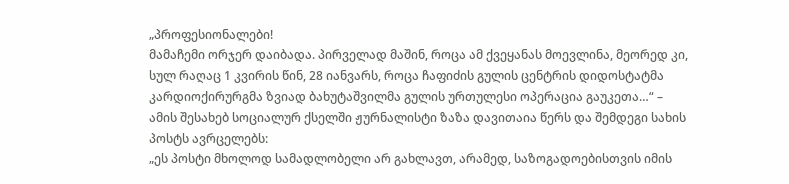„პროფესიონალები!
მამაჩემი ორჯერ დაიბადა. პირველად მაშინ, როცა ამ ქვეყანას მოევლინა, მეორედ კი, სულ რაღაც 1 კვირის წინ, 28 იანვარს, როცა ჩაფიძის გულის ცენტრის დიდოსტატმა კარდიოქირურგმა ზვიად ბახუტაშვილმა გულის ურთულესი ოპერაცია გაუკეთა…“ – ამის შესახებ სოციალურ ქსელში ჟურნალისტი ზაზა დავითაია წერს და შემდეგი სახის პოსტს ავრცელებს:
„ეს პოსტი მხოლოდ სამადლობელი არ გახლავთ, არამედ, საზოგადოებისთვის იმის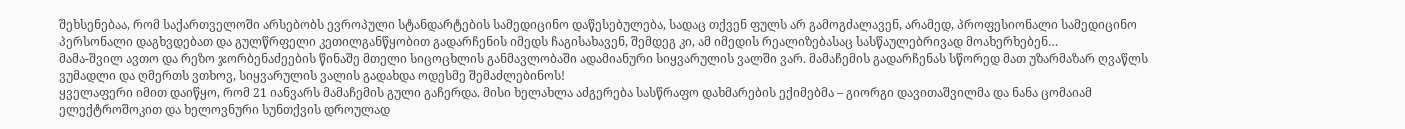შეხსენებაა, რომ საქართველოში არსებობს ევროპული სტანდარტების სამედიცინო დაწესებულება, სადაც თქვენ ფულს არ გამოგძალავენ, არამედ, პროფესიონალი სამედიცინო პერსონალი დაგხვდებათ და გულწრფელი კეთილგანწყობით გადარჩენის იმედს ჩაგისახავენ, შემდეგ კი, ამ იმედის რეალიზებასაც სასწაულებრივად მოახერხებენ…
მამა-შვილ ავთო და რეზო ჯორბენაძეების წინაშე მთელი სიცოცხლის განმავლობაში ადამიანური სიყვარულის ვალში ვარ. მამაჩემის გადარჩენას სწორედ მათ უზარმაზარ ღვაწლს ვუმადლი და ღმერთს ვთხოვ, სიყვარულის ვალის გადახდა ოდესმე შემაძლებინოს!
ყველაფერი იმით დაიწყო, რომ 21 იანვარს მამაჩემის გული გაჩერდა. მისი ხელახლა აძგერება სასწრაფო დახმარების ექიმებმა – გიორგი დავითაშვილმა და ნანა ცომაიამ ელექტროშოკით და ხელოვნური სუნთქვის დროულად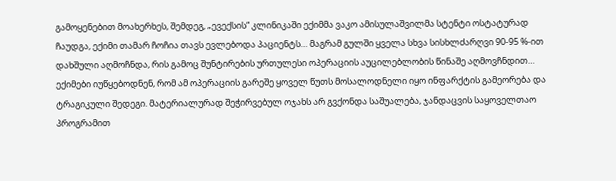გამოყენებით მოახერხეს, შემდეგ, „ევექსის“ კლინიკაში ექიმმა ვაკო ამისულაშვილმა სტენტი ოსტატურად ჩაუდგა, ექიმი თამარ ჩოჩია თავს ევლებოდა პაციენტს… მაგრამ გულში ყველა სხვა სისხლძარღვი 90-95 %-ით დახშული აღმოჩნდა, რის გამოც შუნტირების ურთულესი ოპერაციის აუცილებლობის წინაშე აღმოვჩნდით…
ექიმები იუწყებოდნენ, რომ ამ ოპერაციის გარეშე ყოველ წუთს მოსალოდნელი იყო ინფარქტის გამეორება და ტრაგიკული შედეგი. მატერიალურად შეჭირვებულ ოჯახს არ გვქონდა საშუალება, ჯანდაცვის საყოველთაო პროგრამით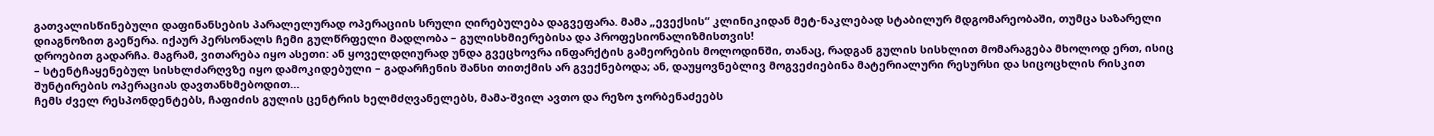გათვალისწინებული დაფინანსების პარალელურად ოპერაციის სრული ღირებულება დაგვეფარა. მამა „ევექსის“ კლინიკიდან მეტ-ნაკლებად სტაბილურ მდგომარეობაში, თუმცა საზარელი დიაგნოზით გაეწერა. იქაურ პერსონალს ჩემი გულწრფელი მადლობა – გულისხმიერებისა და პროფესიონალიზმისთვის!
დროებით გადარჩა. მაგრამ, ვითარება იყო ასეთი: ან ყოველდღიურად უნდა გვეცხოვრა ინფარქტის გამეორების მოლოდინში, თანაც, რადგან გულის სისხლით მომარაგება მხოლოდ ერთ, ისიც – სტენტჩაყენებულ სისხლძარღვზე იყო დამოკიდებული – გადარჩენის შანსი თითქმის არ გვექნებოდა; ან, დაუყოვნებლივ მოგვეძიებინა მატერიალური რესურსი და სიცოცხლის რისკით შუნტირების ოპერაციას დავთანხმებოდით…
ჩემს ძველ რესპონდენტებს, ჩაფიძის გულის ცენტრის ხელმძღვანელებს, მამა-შვილ ავთო და რეზო ჯორბენაძეებს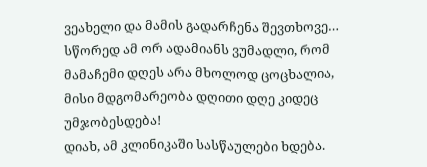ვეახელი და მამის გადარჩენა შევთხოვე… სწორედ ამ ორ ადამიანს ვუმადლი, რომ მამაჩემი დღეს არა მხოლოდ ცოცხალია, მისი მდგომარეობა დღითი დღე კიდეც უმჯობესდება!
დიახ, ამ კლინიკაში სასწაულები ხდება.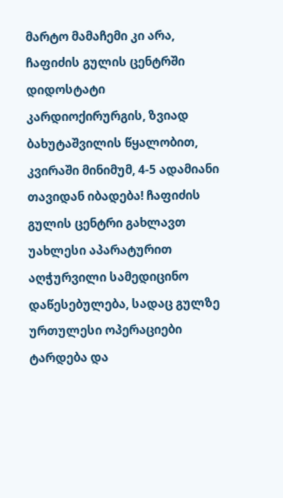მარტო მამაჩემი კი არა, ჩაფიძის გულის ცენტრში დიდოსტატი კარდიოქირურგის, ზვიად ბახუტაშვილის წყალობით, კვირაში მინიმუმ, 4-5 ადამიანი თავიდან იბადება! ჩაფიძის გულის ცენტრი გახლავთ უახლესი აპარატურით აღჭურვილი სამედიცინო დაწესებულება, სადაც გულზე ურთულესი ოპერაციები ტარდება და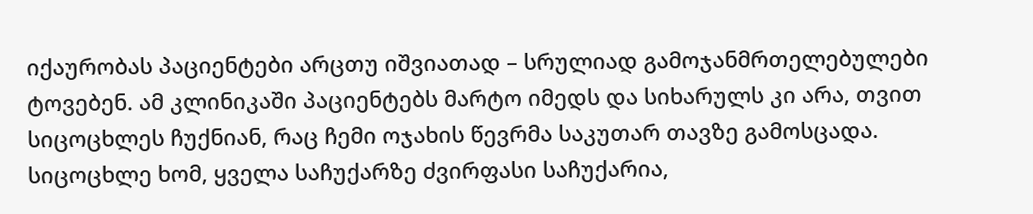იქაურობას პაციენტები არცთუ იშვიათად – სრულიად გამოჯანმრთელებულები ტოვებენ. ამ კლინიკაში პაციენტებს მარტო იმედს და სიხარულს კი არა, თვით სიცოცხლეს ჩუქნიან, რაც ჩემი ოჯახის წევრმა საკუთარ თავზე გამოსცადა. სიცოცხლე ხომ, ყველა საჩუქარზე ძვირფასი საჩუქარია,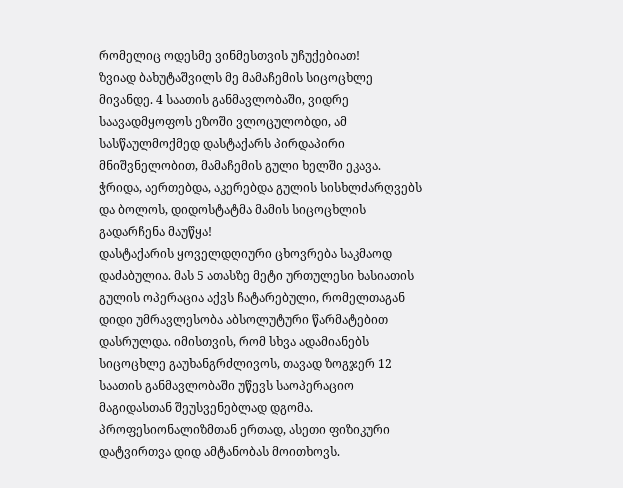რომელიც ოდესმე ვინმესთვის უჩუქებიათ!
ზვიად ბახუტაშვილს მე მამაჩემის სიცოცხლე მივანდე. 4 საათის განმავლობაში, ვიდრე საავადმყოფოს ეზოში ვლოცულობდი, ამ სასწაულმოქმედ დასტაქარს პირდაპირი მნიშვნელობით, მამაჩემის გული ხელში ეკავა. ჭრიდა, აერთებდა, აკერებდა გულის სისხლძარღვებს და ბოლოს, დიდოსტატმა მამის სიცოცხლის გადარჩენა მაუწყა!
დასტაქარის ყოველდღიური ცხოვრება საკმაოდ დაძაბულია. მას 5 ათასზე მეტი ურთულესი ხასიათის გულის ოპერაცია აქვს ჩატარებული, რომელთაგან დიდი უმრავლესობა აბსოლუტური წარმატებით დასრულდა. იმისთვის, რომ სხვა ადამიანებს სიცოცხლე გაუხანგრძლივოს, თავად ზოგჯერ 12 საათის განმავლობაში უწევს საოპერაციო მაგიდასთან შეუსვენებლად დგომა. პროფესიონალიზმთან ერთად, ასეთი ფიზიკური დატვირთვა დიდ ამტანობას მოითხოვს.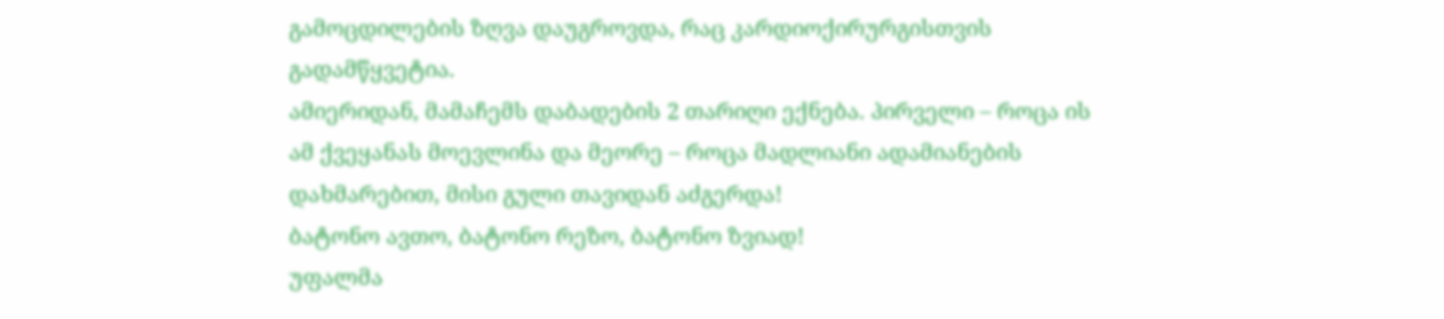გამოცდილების ზღვა დაუგროვდა, რაც კარდიოქირურგისთვის გადამწყვეტია.
ამიერიდან, მამაჩემს დაბადების 2 თარიღი ექნება. პირველი – როცა ის ამ ქვეყანას მოევლინა და მეორე – როცა მადლიანი ადამიანების დახმარებით, მისი გული თავიდან აძგერდა!
ბატონო ავთო, ბატონო რეზო, ბატონო ზვიად!
უფალმა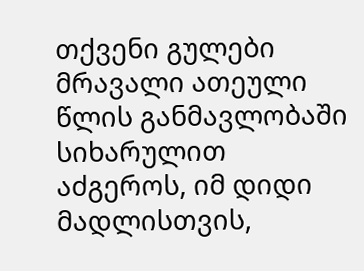თქვენი გულები მრავალი ათეული წლის განმავლობაში სიხარულით აძგეროს, იმ დიდი მადლისთვის,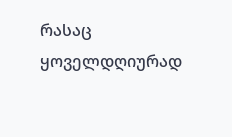რასაც ყოველდღიურად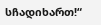სჩადიხართ!“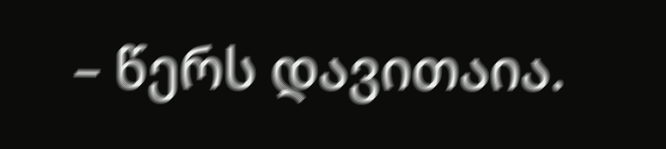– წერს დავითაია.